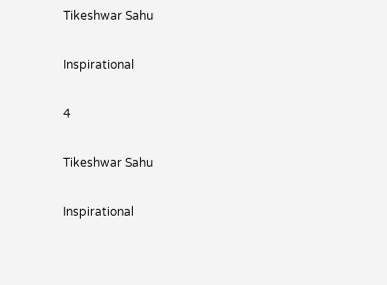Tikeshwar Sahu

Inspirational

4

Tikeshwar Sahu

Inspirational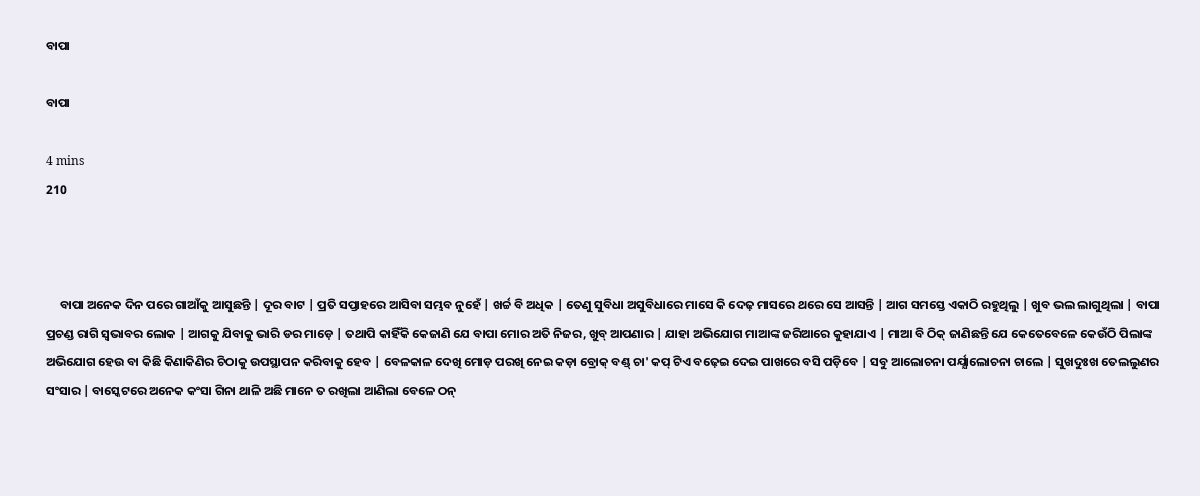ବାପା

ବାପା

4 mins
210



     ବାପା ଅନେକ ଦିନ ପରେ ଗାଆଁକୁ ଆସୁଛନ୍ତି | ଦୂର ବାଟ | ପ୍ରତି ସପ୍ତାହରେ ଆସିବା ସମ୍ଭବ ନୁହେଁ | ଖର୍ଚ୍ଚ ବି ଅଧିକ | ତେଣୁ ସୁବିଧା ଅସୁବିଧାରେ ମାସେ କି ଦେଢ଼ ମାସରେ ଥରେ ସେ ଆସନ୍ତି | ଆଗ ସମସ୍ତେ ଏକାଠି ରହୁଥିଲୁ | ଖୁବ ଭଲ ଲାଗୁଥିଲା | ବାପା ପ୍ରଚଣ୍ଡ ରାଗି ସ୍ବଭାବର ଲୋକ | ଆଗକୁ ଯିବାକୁ ଭାରି ଡର ମାଡ଼େ | ତଥାପି କାହିଁକି କେଜାଣି ଯେ ବାପା ମୋର ଅତି ନିଜର, ଖୁବ୍ ଆପଣାର | ଯାହା ଅଭିଯୋଗ ମାଆଙ୍କ ଜରିଆରେ କୁହାଯାଏ | ମାଆ ବି ଠିକ୍ ଜାଣିଛନ୍ତି ଯେ କେତେବେଳେ କେଉଁଠି ପିଲାଙ୍କ ଅଭିଯୋଗ ହେଉ ବା କିଛି କିଣାକିଣିର ଚିଠାକୁ ଉପସ୍ଥାପନ କରିବାକୁ ହେବ | ବେଳକାଳ ଦେଖି ମୋଡ଼ ପରଖି ନେଇ କଡ଼ା ବ୍ରୋକ୍ ବଣ୍ଡ୍ ଚା' କପ୍ ଟିଏ ବଢ଼େଇ ଦେଇ ପାଖରେ ବସି ପଡ଼ିବେ | ସବୁ ଆଲୋଚନା ପର୍ଯ୍ଯାଲୋଚନା ଚାଲେ | ସୁଖଦୁଃଖ ତେଲଲୁଣର ସଂସାର | ବାସ୍କେଟରେ ଅନେକ କଂସା ଗିନା ଥାଳି ଅଛି ମାନେ ତ ରଖିଲା ଆଣିଲା ବେଳେ ଠନ୍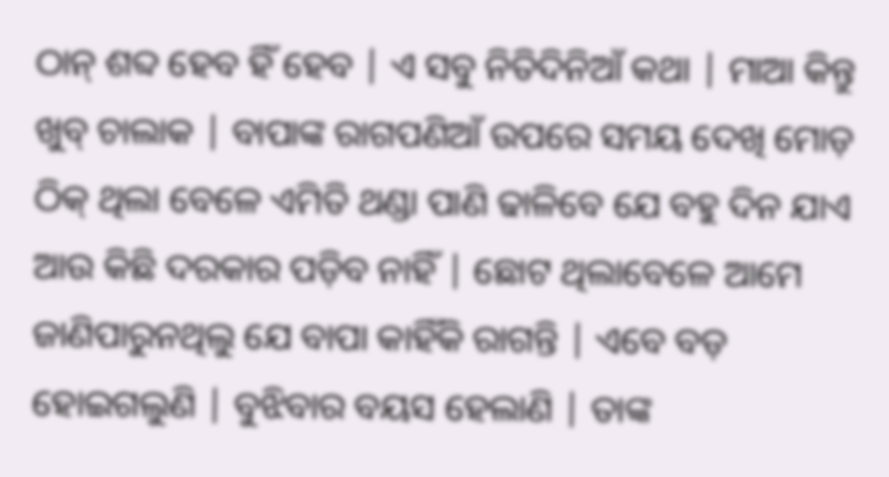ଠାନ୍ ଶବ୍ଦ ହେବ ହିଁ ହେବ | ଏ ସବୁ ନିତିଦିନିଆଁ କଥା | ମାଆ କିନ୍ତୁ ଖୁବ୍ ଚାଲାକ | ବାପାଙ୍କ ରାଗପଣିଆଁ ଉପରେ ସମୟ ଦେଖି ମୋଡ଼ ଠିକ୍ ଥିଲା ବେଳେ ଏମିତି ଥଣ୍ଡା ପାଣି ଢାଳିବେ ଯେ ବହୁ ଦିନ ଯାଏ ଆଉ କିଛି ଦରକାର ପଡ଼ିବ ନାହିଁ | ଛୋଟ ଥିଲାବେଳେ ଆମେ ଜାଣିପାରୁନଥିଲୁ ଯେ ବାପା କାହିଁକି ରାଗନ୍ତି | ଏବେ ବଡ଼ ହୋଇଗଲୁଣି | ବୁଝିବାର ବୟସ ହେଲାଣି | ତାଙ୍କ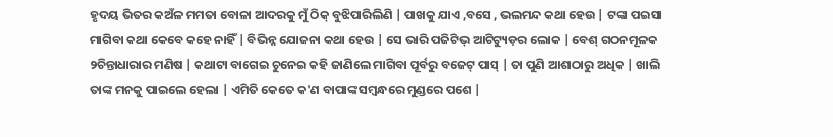ହୃଦୟ ଭିତର କଅଁଳ ମମତା ବୋଳା ଆଦରକୁ ମୁଁ ଠିକ୍ ବୁଝିପାରିଲିଣି | ପାଖକୁ ଯାଏ ,ବସେ , ଭଲମନ୍ଦ କଥା ହେଉ | ଟଙ୍କା ପଇସା ମାଗିବା କଥା କେବେ କହେ ନାହିଁ | ବିଭିନ୍ନ ଯୋଜନା କଥା ହେଉ | ସେ ଭାରି ପଜିଟିଭ୍ ଆଟିଟ୍ୟୁଡ଼ର ଲୋକ | ବେଶ୍ ଗଠନମୂଳକ ୨ଚିନ୍ତାଧାରାର ମଣିଷ | କଥାଟା ବାଗେଇ ଚୁନେଇ କହି ଜାଣିଲେ ମାଗିବା ପୂର୍ବରୁ ବଜେଟ୍ ପାସ୍ | ତା ପୁଣି ଆଶାଠାରୁ ଅଧିକ | ଖାଲି ତାଙ୍କ ମନକୁ ପାଇଲେ ହେଲା | ଏମିତି କେତେ କ'ଣ ବାପାଙ୍କ ସମ୍ବନ୍ଧରେ ମୁଣ୍ଡରେ ପଶେ |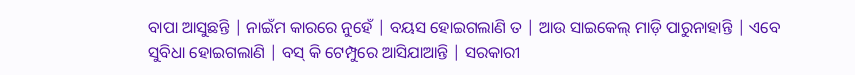ବାପା ଆସୁଛନ୍ତି | ନାଇଁମ କାରରେ ନୁହେଁ | ବୟସ ହୋଇଗଲାଣି ତ | ଆଉ ସାଇକେଲ୍ ମାଡ଼ି ପାରୁନାହାନ୍ତି | ଏବେ ସୁବିଧା ହୋଇଗଲାଣି | ବସ୍ କି ଟେମ୍ପୁରେ ଆସିଯାଆନ୍ତି | ସରକାରୀ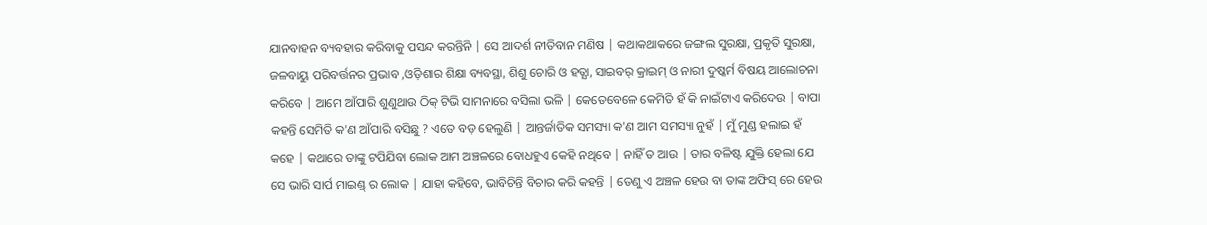ଯାନବାହନ ବ୍ୟବହାର କରିବାକୁ ପସନ୍ଦ କରନ୍ତିନି | ସେ ଆଦର୍ଶ ନୀତିବାନ ମଣିଷ | କଥାକଥାକରେ ଜଙ୍ଗଲ ସୁରକ୍ଷା, ପ୍ରକୃତି ସୁରକ୍ଷା, ଜଳବାୟୁ ପରିବର୍ତ୍ତନର ପ୍ରଭାବ ,ଓଡ଼ିଶାର ଶିକ୍ଷା ବ୍ୟବସ୍ଥା, ଶିଶୁ ଚୋରି ଓ ହତ୍ଯା, ସାଇବର୍ କ୍ରାଇମ୍ ଓ ନାରୀ ଦୁଷ୍କର୍ମ ବିଷୟ ଆଲୋଚନା କରିବେ | ଆମେ ଆଁପାରି ଶୁଣୁଥାଉ ଠିକ୍ ଟିଭି ସାମନାରେ ବସିଲା ଭଳି | କେତେବେଳେ କେମିତି ହଁ କି ନାଇଁଟାଏ କରିଦେଉ | ବାପା କହନ୍ତି ସେମିତି କ'ଣ ଆଁପାରି ବସିଛୁ ? ଏତେ ବଡ଼ ହେଲୁଣି | ଆନ୍ତର୍ଜାତିକ ସମସ୍ୟା କ'ଣ ଆମ ସମସ୍ୟା ନୁହଁ | ମୁଁ ମୁଣ୍ଡ ହଲାଇ ହଁ କହେ | କଥାରେ ତାଙ୍କୁ ଟପିଯିବା ଲୋକ ଆମ ଅଞ୍ଚଳରେ ବୋଧହୁଏ କେହି ନଥିବେ | ନାହିଁ ତ ଆଉ | ତାର ବଳିଷ୍ଟ ଯୁକ୍ତି ହେଲା ଯେ ସେ ଭାରି ସାର୍ପ ମାଇଣ୍ଡ୍ ର ଲୋକ | ଯାହା କହିବେ, ଭାବିଚିନ୍ତି ବିଚାର କରି କହନ୍ତି | ତେଣୁ ଏ ଅଞ୍ଚଳ ହେଉ ବା ତାଙ୍କ ଅଫିସ୍ ରେ ହେଉ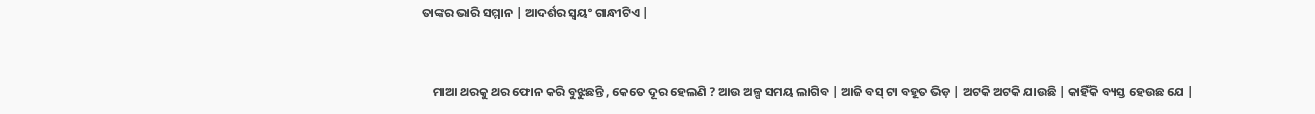ତାଙ୍କର ଭାରି ସମ୍ମାନ | ଆଦର୍ଶର ସ୍ବୟଂ ଗାନ୍ଧୀଟିଏ |


    ମାଆ ଥରକୁ ଥର ଫୋନ କରି ବୁଝୁଛନ୍ତି , କେତେ ଦୂର ହେଲଣି ? ଆଉ ଅଳ୍ପ ସମୟ ଲାଗିବ | ଆଜି ବସ୍ ଟା ବହୂତ ଭିଡ଼ | ଅଟକି ଅଟକି ଯାଉଛି | କାହିଁକି ବ୍ୟସ୍ତ ହେଉଛ ଯେ |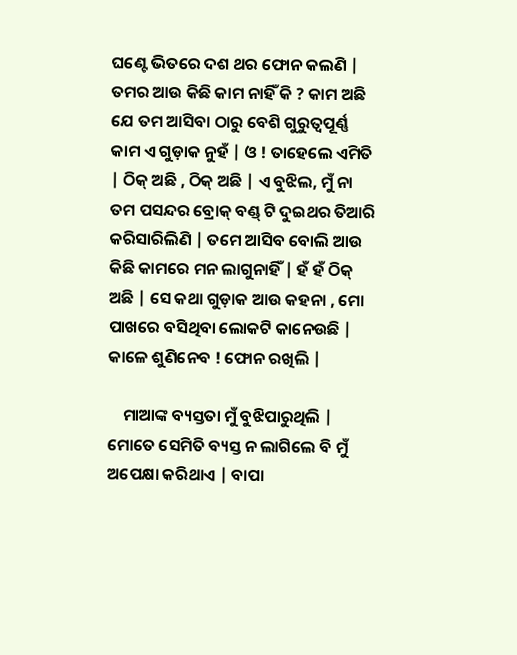ଘଣ୍ଟେ ଭିତରେ ଦଶ ଥର ଫୋନ କଲଣି | ତମର ଆଉ କିଛି କାମ ନାହିଁ କି ? କାମ ଅଛି ଯେ ତମ ଆସିବା ଠାରୁ ବେଶି ଗୁରୁତ୍ବପୂର୍ଣ୍ଣ କାମ ଏ ଗୁଡ଼ାକ ନୁହଁ | ଓ ! ତାହେଲେ ଏମିତି | ଠିକ୍ ଅଛି , ଠିକ୍ ଅଛି | ଏ ବୁଝିଲ, ମୁଁ ନା ତମ ପସନ୍ଦର ବ୍ରୋକ୍ ବଣ୍ଡ୍ ଟି ଦୁଇଥର ତିଆରି କରିସାରିଲିଣି | ତମେ ଆସିବ ବୋଲି ଆଉ କିଛି କାମରେ ମନ ଲାଗୁନାହିଁ | ହଁ ହଁ ଠିକ୍ ଅଛି | ସେ କଥା ଗୁଡ଼ାକ ଆଉ କହନା , ମୋ ପାଖରେ ବସିଥିବା ଲୋକଟି କାନେଉଛି | କାଳେ ଶୁଣିନେବ ! ଫୋନ ରଖିଲି |

    ମାଆଙ୍କ ବ୍ୟସ୍ତତା ମୁଁ ବୁଝିପାରୁଥିଲି | ମୋତେ ସେମିତି ବ୍ୟସ୍ତ ନ ଲାଗିଲେ ବି ମୁଁ ଅପେକ୍ଷା କରିଥାଏ | ବାପା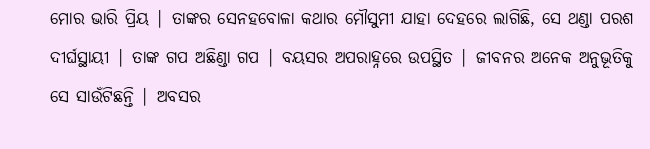ମୋର ଭାରି ପ୍ରିୟ | ତାଙ୍କର ସେନହବୋଳା କଥାର ମୌସୁମୀ ଯାହା ଦେହରେ ଲାଗିଛି, ସେ ଥଣ୍ଡା ପରଶ ଦୀର୍ଘସ୍ଥାୟୀ | ତାଙ୍କ ଗପ ଅଛିଣ୍ଡା ଗପ | ବୟସର ଅପରାହ୍ନରେ ଉପସ୍ଥିତ | ଜୀବନର ଅନେକ ଅନୁଭୂତିକୁ ସେ ସାଉଁଟିଛନ୍ତି | ଅବସର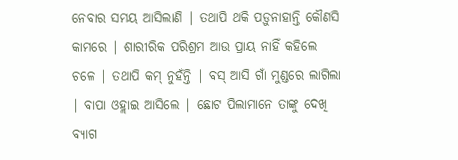ନେବାର ସମୟ ଆସିଲାଣି | ତଥାପି ଥକି ପଡ଼ୁନାହାନ୍ତି କୌଣସି କାମରେ | ଶାରୀରିକ ପରିଶ୍ରମ ଆଉ ପ୍ରାୟ ନାହିଁ କହିଲେ ଚଳେ | ତଥାପି କମ୍ ନୁହଁନ୍ତି | ବସ୍ ଆସି ଗାଁ ମୁଣ୍ଡରେ ଲାଗିଲା | ବାପା ଓହ୍ଲାଇ ଆସିଲେ | ଛୋଟ ପିଲାମାନେ ତାଙ୍କୁ ଦେଖି ବ୍ୟାଗ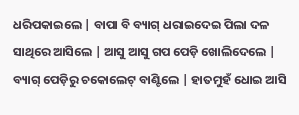ଧରିପକାଇଲେ | ବାପା ବି ବ୍ୟାଗ୍ ଧରାଇଦେଇ ପିଲା ଦଳ ସାଥିରେ ଆସିଲେ | ଆସୁ ଆସୁ ଗପ ପେଡ଼ି ଖୋଲିଦେଲେ | ବ୍ୟାଗ୍ ପେଡ଼ିରୁ ଚକୋଲେଟ୍ ବାଣ୍ଟିଲେ | ହାତମୁହଁ ଧୋଇ ଆସି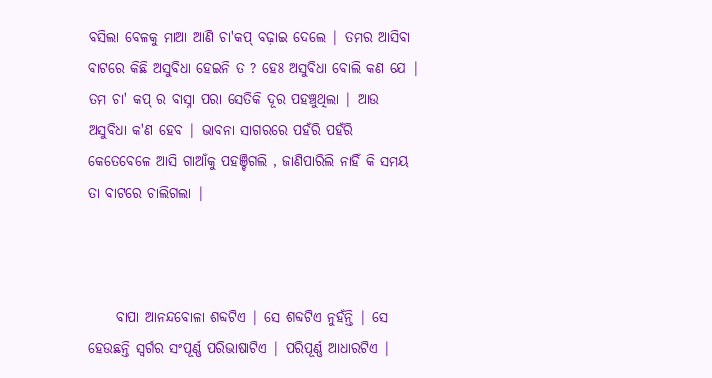ବସିଲା ବେଳକୁ ମାଆ ଆଣି ଚା'କପ୍ ବଢ଼ାଇ ଦେଲେ | ତମର ଆସିବା ବାଟରେ କିଛି ଅସୁବିଧା ହେଇନି ତ ? ହେଃ ଅସୁବିଧା ବୋଲି କଣ ଯେ | ତମ ଚା' କପ୍ ର ବାସ୍ନା ପରା ସେତିକି ଦୂର ପହଞ୍ଚୁଥିଲା | ଆଉ ଅସୁବିଧା କ'ଣ ହେବ | ଭାବନା ସାଗରରେ ପହଁରି ପହଁରି କେତେବେଳେ ଆସି ଗାଆଁକୁ ପହଞ୍ଚିଗଲି , ଜାଣିପାରିଲି ନାହିଁ କି ସମୟ ତା ବାଟରେ ଚାଲିଗଲା |



     ବାପା ଆନନ୍ଦବୋଳା ଶବ୍ଦଟିଏ | ସେ ଶବ୍ଦଟିଏ ନୁହଁନ୍ତି | ସେ ହେଉଛନ୍ତି ସ୍ବର୍ଗର ସଂପୂର୍ଣ୍ଣ ପରିଭାଷାଟିଏ | ପରିପୂର୍ଣ୍ଣ ଆଧାରଟିଏ |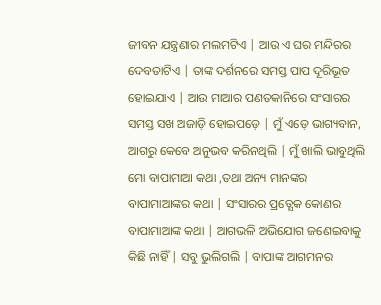ଜୀବନ ଯନ୍ତ୍ରଣାର ମଲମଟିଏ | ଆଉ ଏ ଘର ମନ୍ଦିରର ଦେବତାଟିଏ | ତାଙ୍କ ଦର୍ଶନରେ ସମସ୍ତ ପାପ ଦୂରିଭୂତ ହୋଇଯାଏ | ଆଉ ମାଆର ପଣତକାନିରେ ସଂସାରର ସମସ୍ତ ସଖ ଅଜାଡ଼ି ହୋଇପଡ଼େ | ମୁଁ ଏଡ଼େ ଭାଗ୍ୟବାନ, ଆଗରୁ କେବେ ଅନୁଭବ କରିନଥିଲି | ମୁଁ ଖାଲି ଭାବୁଥିଲି ମୋ ବାପାମାଆ କଥା ,ତଥା ଅନ୍ୟ ମାନଙ୍କର ବାପାମାଆଙ୍କର କଥା | ସଂସାରର ପ୍ରତ୍ଯେକ କୋଣର ବାପାମାଆଙ୍କ କଥା | ଆଗଭଳି ଅଭିଯୋଗ ଜଣେଇବାକୁ କିଛି ନାହିଁ | ସବୁ ଭୁଲିଗଲି | ବାପାଙ୍କ ଆଗମନର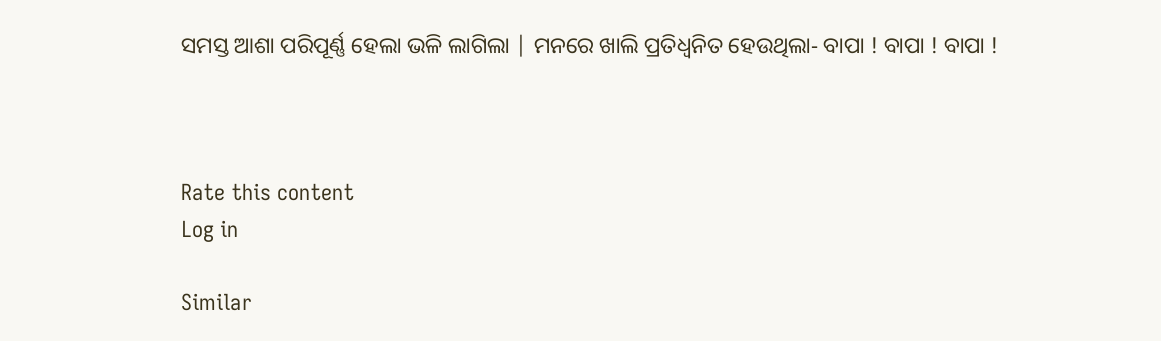ସମସ୍ତ ଆଶା ପରିପୂର୍ଣ୍ଣ ହେଲା ଭଳି ଲାଗିଲା | ମନରେ ଖାଲି ପ୍ରତିଧ୍ବନିତ ହେଉଥିଲା‐ ବାପା ! ବାପା ! ବାପା !



Rate this content
Log in

Similar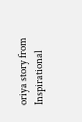oriya story from Inspirational